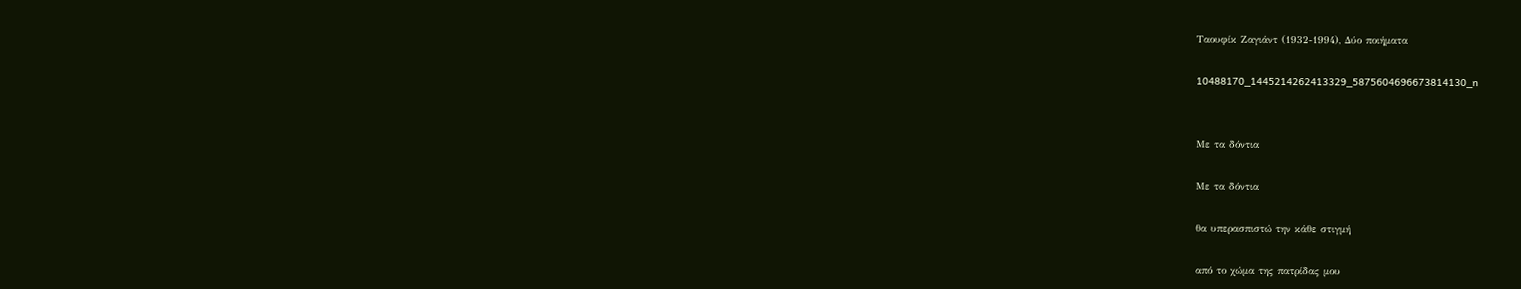Ταουφίκ Ζαγιάντ (1932-1994), Δύο ποιήματα

10488170_1445214262413329_5875604696673814130_n


Με τα δόντια

Με τα δόντια

θα υπερασπιστώ την κάθε στιγμή

από το χώμα της πατρίδας μου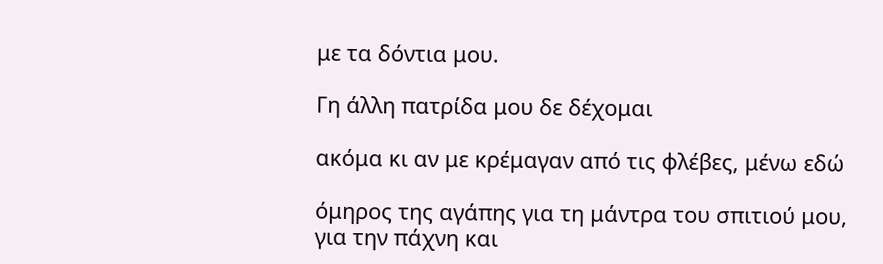με τα δόντια μου.

Γη άλλη πατρίδα μου δε δέχομαι

ακόμα κι αν με κρέμαγαν από τις φλέβες, μένω εδώ

όμηρος της αγάπης για τη μάντρα του σπιτιού μου,
για την πάχνη και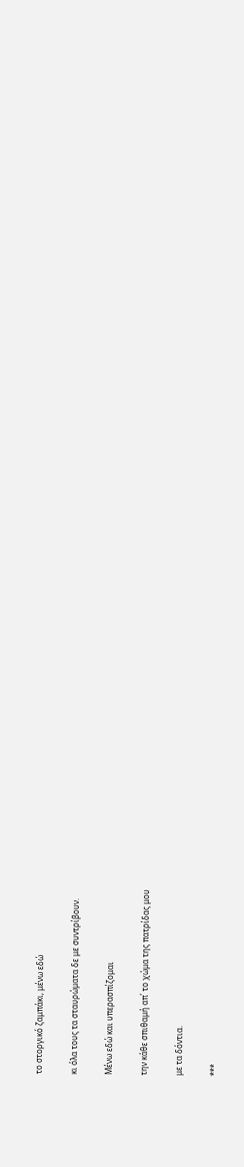το στοργικό ζαμπάκι, μένω εδώ

κι όλα τους τα σταυρώματα δε με συντρίβουν.

Μένω εδώ και υπερασπίζομαι

την κάθε σπιθαμή απ΄ το χώμα της πατρίδας μου

με τα δόντια.

***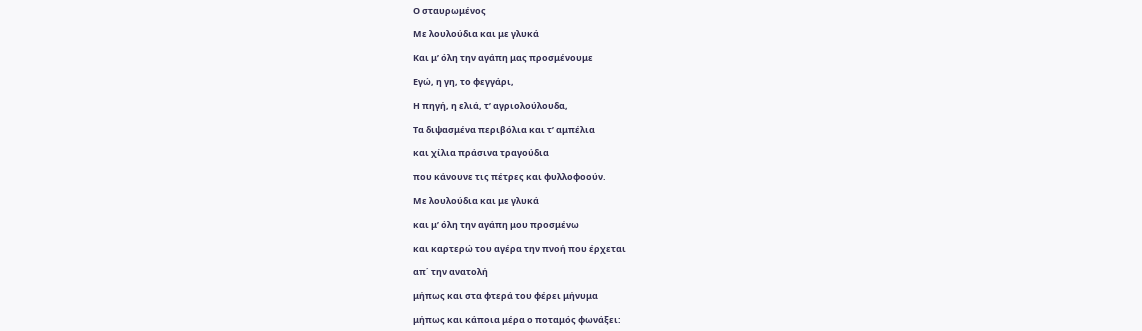Ο σταυρωμένος

Με λουλούδια και με γλυκά

Και μ’ όλη την αγάπη μας προσμένουμε

Εγώ, η γη, το φεγγάρι,

Η πηγή, η ελιά, τ’ αγριολούλουδα,

Τα διψασμένα περιβόλια και τ’ αμπέλια

και χίλια πράσινα τραγούδια

που κάνουνε τις πέτρες και φυλλοφοούν.

Με λουλούδια και με γλυκά

και μ’ όλη την αγάπη μου προσμένω

και καρτερώ του αγέρα την πνοή που έρχεται

απ΄ την ανατολή

μήπως και στα φτερά του φέρει μήνυμα

μήπως και κάποια μέρα ο ποταμός φωνάξει: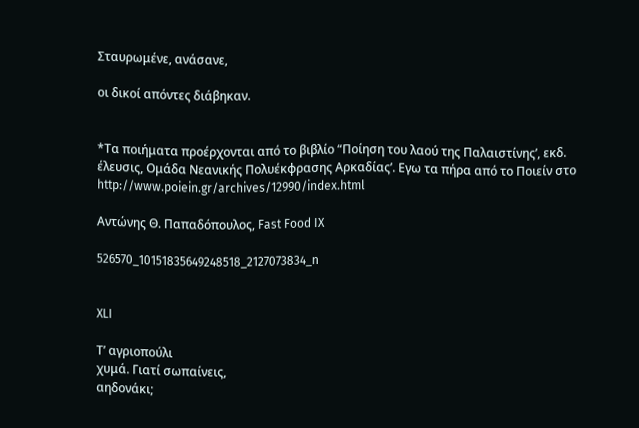Σταυρωμένε, ανάσανε,

οι δικοί απόντες διάβηκαν.


*Τα ποιήματα προέρχονται από το βιβλίο “Ποίηση του λαού της Παλαιστίνης’, εκδ. έλευσις, Ομάδα Νεανικής Πολυέκφρασης Αρκαδίας’. Εγω τα πήρα από το Ποιείν στο http://www.poiein.gr/archives/12990/index.html

Αντώνης Θ. Παπαδόπουλος, Fast Food IX

526570_10151835649248518_2127073834_n


XLI

Τ’ αγριοπούλι
χυμά. Γιατί σωπαίνεις,
αηδονάκι;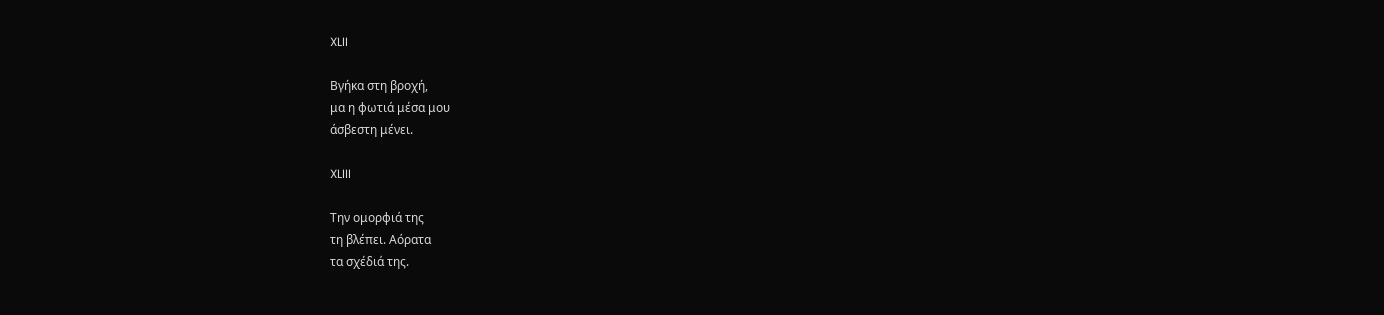XLII

Βγήκα στη βροχή,
μα η φωτιά μέσα μου
άσβεστη μένει.

XLIII

Την ομορφιά της
τη βλέπει. Αόρατα
τα σχέδιά της.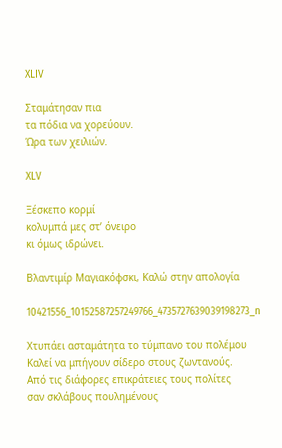XLIV

Σταμάτησαν πια
τα πόδια να χορεύουν.
Ώρα των χειλιών.

XLV

Ξέσκεπο κορμί
κολυμπά μες στ’ όνειρο
κι όμως ιδρώνει.

Βλαντιμίρ Μαγιακόφσκι, Καλώ στην απολογία

10421556_10152587257249766_4735727639039198273_n

Χτυπάει ασταμάτητα το τύμπανο του πολέμου
Καλεί να μπήγουν σίδερο στους ζωντανούς.
Από τις διάφορες επικράτειες τους πολίτες
σαν σκλάβους πουλημένους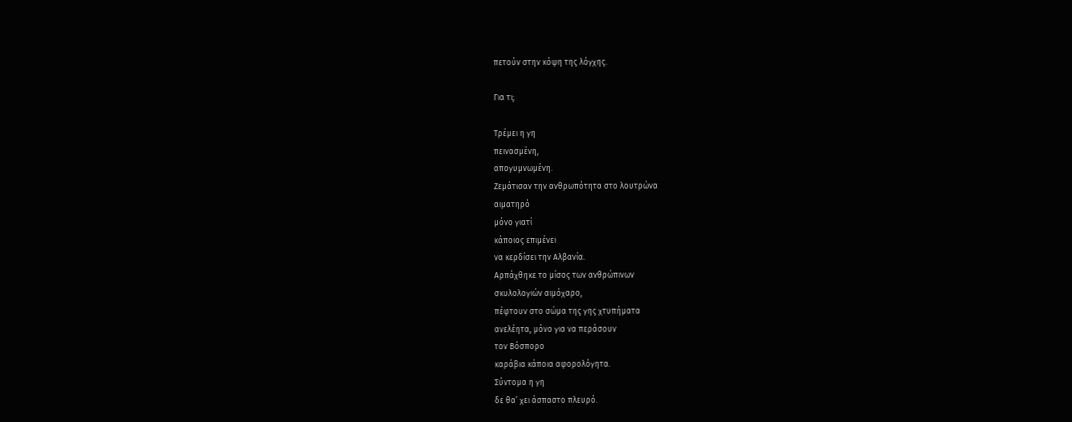πετούν στην κόψη της λόγχης.

Για τι;

Τρέμει η γη
πεινασμένη,
απογυμνωμένη.
Ζεμάτισαν την ανθρωπότητα στο λουτρώνα
αιματηρό
μόνο γιατί
κάποιος επιμένει
να κερδίσει την Αλβανία.
Αρπάχθηκε το μίσος των ανθρώπινων
σκυλολογιών αιμόχαρο,
πέφτουν στο σώμα της γης χτυπήματα
ανελέητα, μόνο για να περάσουν
τον Βόσπορο
καράβια κάποια αφορολόγητα.
Σύντομα η γη
δε θα’ χει άσπαστο πλευρό.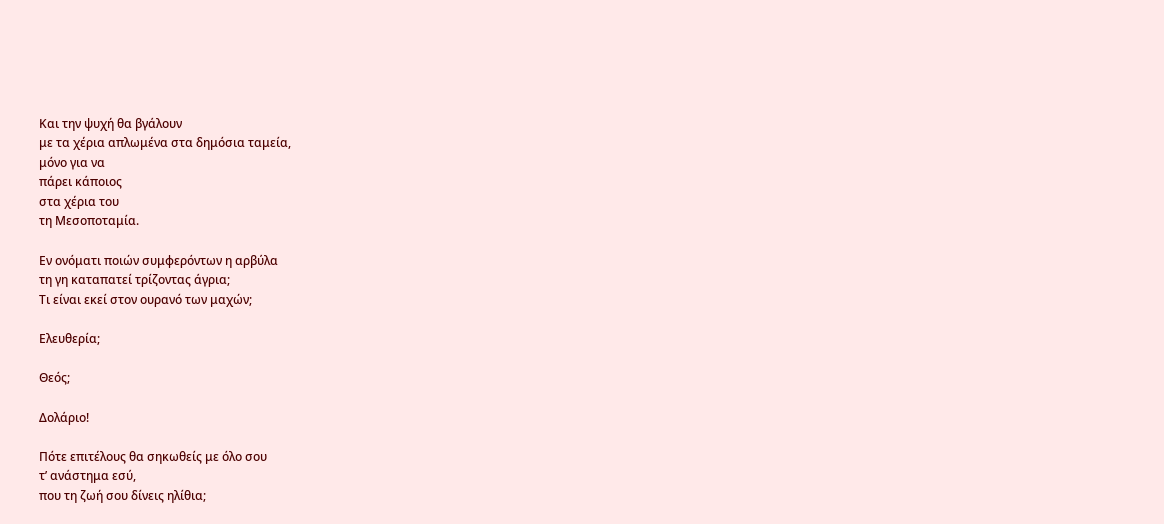Και την ψυχή θα βγάλουν
με τα χέρια απλωμένα στα δημόσια ταμεία,
μόνο για να
πάρει κάποιος
στα χέρια του
τη Μεσοποταμία.

Εν ονόματι ποιών συμφερόντων η αρβύλα
τη γη καταπατεί τρίζοντας άγρια;
Τι είναι εκεί στον ουρανό των μαχών;

Ελευθερία;

Θεός;

Δολάριο!

Πότε επιτέλους θα σηκωθείς με όλο σου
τ’ ανάστημα εσύ,
που τη ζωή σου δίνεις ηλίθια;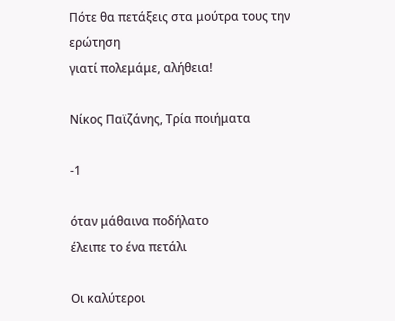Πότε θα πετάξεις στα μούτρα τους την
ερώτηση
γιατί πολεμάμε, αλήθεια!

Νίκος Παϊζάνης, Τρία ποιήματα

-1

όταν μάθαινα ποδήλατο
έλειπε το ένα πετάλι

Οι καλύτεροι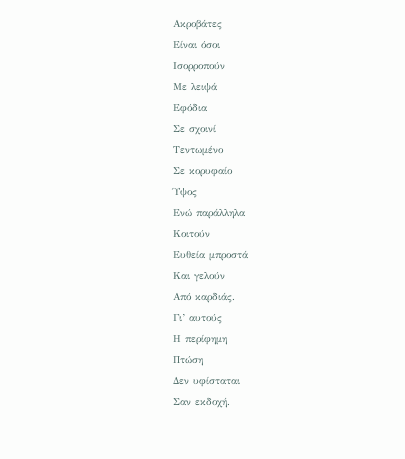Ακροβάτες
Είναι όσοι
Ισορροπούν
Με λειψά
Εφόδια
Σε σχοινί
Τεντωμένο
Σε κορυφαίο
Ύψος
Ενώ παράλληλα
Κοιτούν
Ευθεία μπροστά
Και γελούν
Από καρδιάς.
Γι’ αυτούς
Η περίφημη
Πτώση
Δεν υφίσταται
Σαν εκδοχή.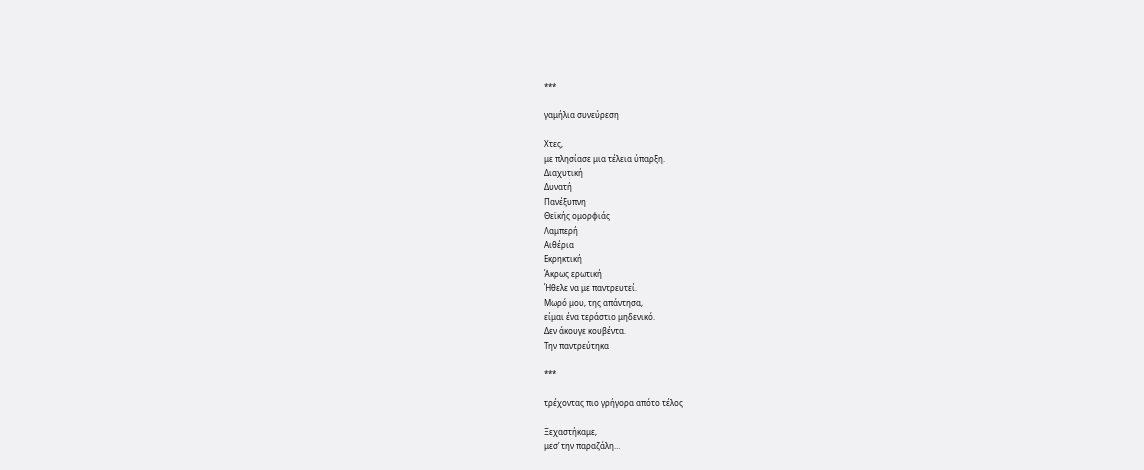***

γαμήλια συνεύρεση

Χτες,
με πλησίασε μια τέλεια ύπαρξη.
Διαχυτική
Δυνατή
Πανέξυπνη
Θεϊκής ομορφιάς
Λαμπερή
Αιθέρια
Εκρηκτική
Άκρως ερωτική
Ήθελε να με παντρευτεί.
Μωρό μου, της απάντησα,
είμαι ένα τεράστιο μηδενικό.
Δεν άκουγε κουβέντα.
Την παντρεύτηκα

***

τρέχοντας πιο γρήγορα απότο τέλος

Ξεχαστήκαμε,
μεσ’ την παραζάλη…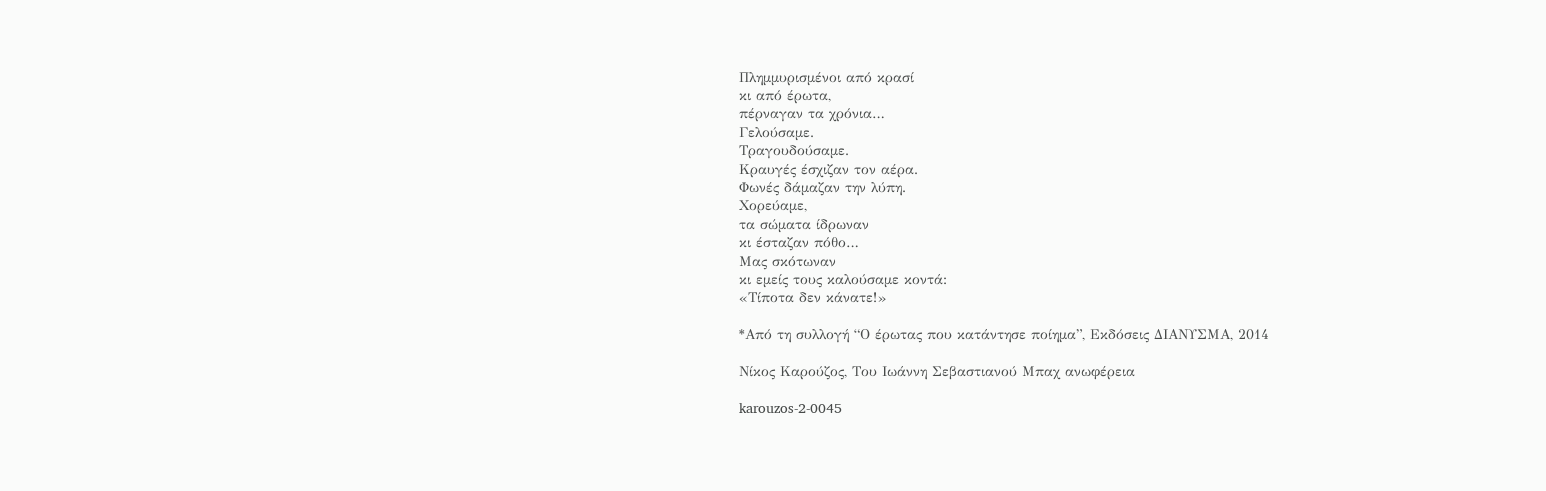Πλημμυρισμένοι από κρασί
κι από έρωτα,
πέρναγαν τα χρόνια…
Γελούσαμε.
Τραγουδούσαμε.
Κραυγές έσχιζαν τον αέρα.
Φωνές δάμαζαν την λύπη.
Χορεύαμε,
τα σώματα ίδρωναν
κι έσταζαν πόθο…
Μας σκότωναν
κι εμείς τους καλούσαμε κοντά:
«Τίποτα δεν κάνατε!»

*Από τη συλλογή “Ο έρωτας που κατάντησε ποίημα”, Εκδόσεις ΔΙΑΝΥΣΜΑ, 2014

Νίκος Καρούζος, Του Ιωάννη Σεβαστιανού Μπαχ ανωφέρεια

karouzos-2-0045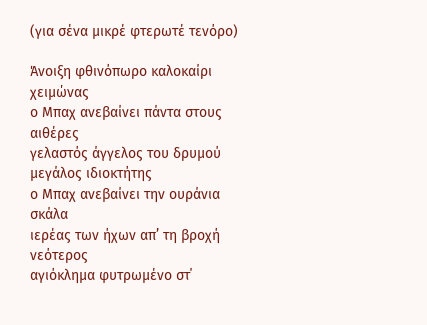(για σένα μικρέ φτερωτέ τενόρο)

Άνοιξη φθινόπωρο καλοκαίρι χειμώνας
ο Μπαχ ανεβαίνει πάντα στους αιθέρες
γελαστός άγγελος του δρυμού
μεγάλος ιδιοκτήτης
ο Μπαχ ανεβαίνει την ουράνια σκάλα
ιερέας των ήχων απ’ τη βροχή νεότερος
αγιόκλημα φυτρωμένο στ΄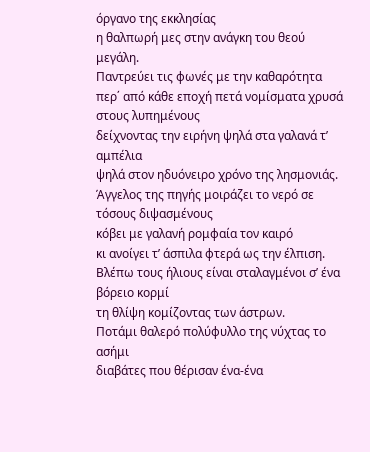όργανο της εκκλησίας
η θαλπωρή μες στην ανάγκη του θεού μεγάλη.
Παντρεύει τις φωνές με την καθαρότητα
περ΄ από κάθε εποχή πετά νομίσματα χρυσά στους λυπημένους
δείχνοντας την ειρήνη ψηλά στα γαλανά τ’ αμπέλια
ψηλά στον ηδυόνειρο χρόνο της λησμονιάς.
Άγγελος της πηγής μοιράζει το νερό σε τόσους διψασμένους
κόβει με γαλανή ρομφαία τον καιρό
κι ανοίγει τ’ άσπιλα φτερά ως την έλπιση.
Βλέπω τους ήλιους είναι σταλαγμένοι σ’ ένα βόρειο κορμί
τη θλίψη κομίζοντας των άστρων.
Ποτάμι θαλερό πολύφυλλο της νύχτας το ασήμι
διαβάτες που θέρισαν ένα-ένα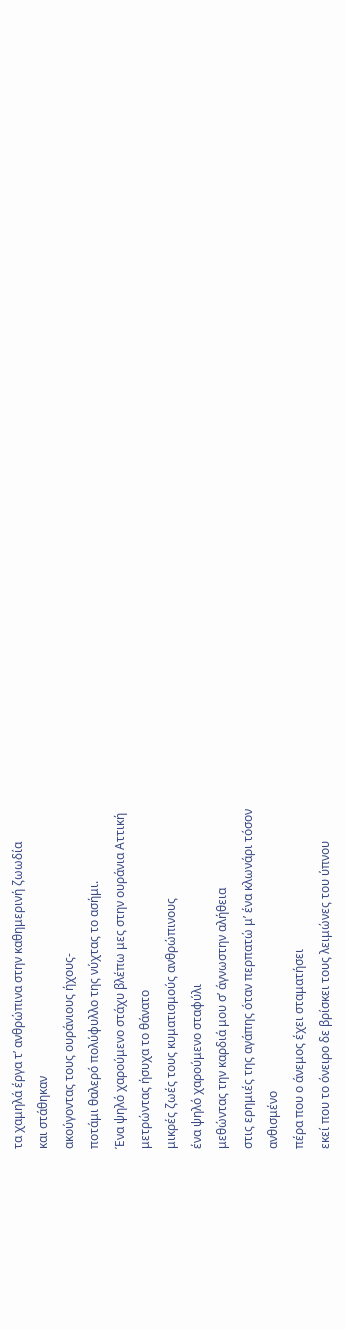τα χαμηλά έργα τ’ ανθρώπινα στην καθημερινή ζωωδία
και στάθηκαν
ακούγοντας τους ουράνιους ήχους-
ποτάμι θαλερό πολύφυλλο της νύχτας το ασήμι.
Ένα ψηλό χαρούμενο στάχυ βλέπω μες στην ουράνια Αττική
μετρώντας ήσυχα το θάνατο
μικρές ζωές τους κυματισμούς ανθρώπινους
ένα ψηλό χαρούμενο σταφύλι
μεθώντας την καρδιά μου σ’ άγνωστην αλήθεια
στις ερημιές της αγάπης όταν περπατώ μ’ ένα κλωνάρι τόσον
ανθισμένο
πέρα που ο άνεμος έχει σταματήσει
εκεί που το όνειρο δε βρίσκει τους λειμώνες του ύπνου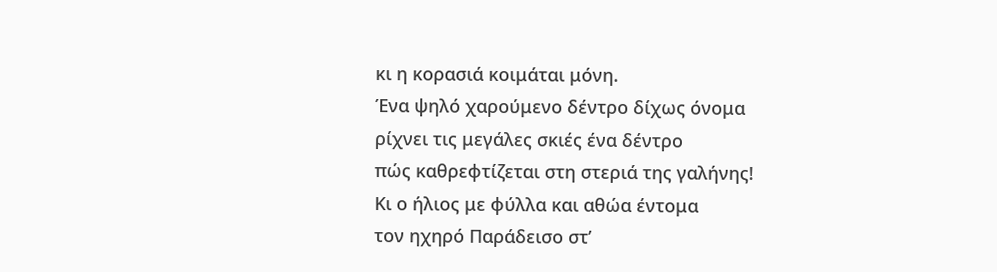κι η κορασιά κοιμάται μόνη.
Ένα ψηλό χαρούμενο δέντρο δίχως όνομα
ρίχνει τις μεγάλες σκιές ένα δέντρο
πώς καθρεφτίζεται στη στεριά της γαλήνης!
Κι ο ήλιος με φύλλα και αθώα έντομα
τον ηχηρό Παράδεισο στ’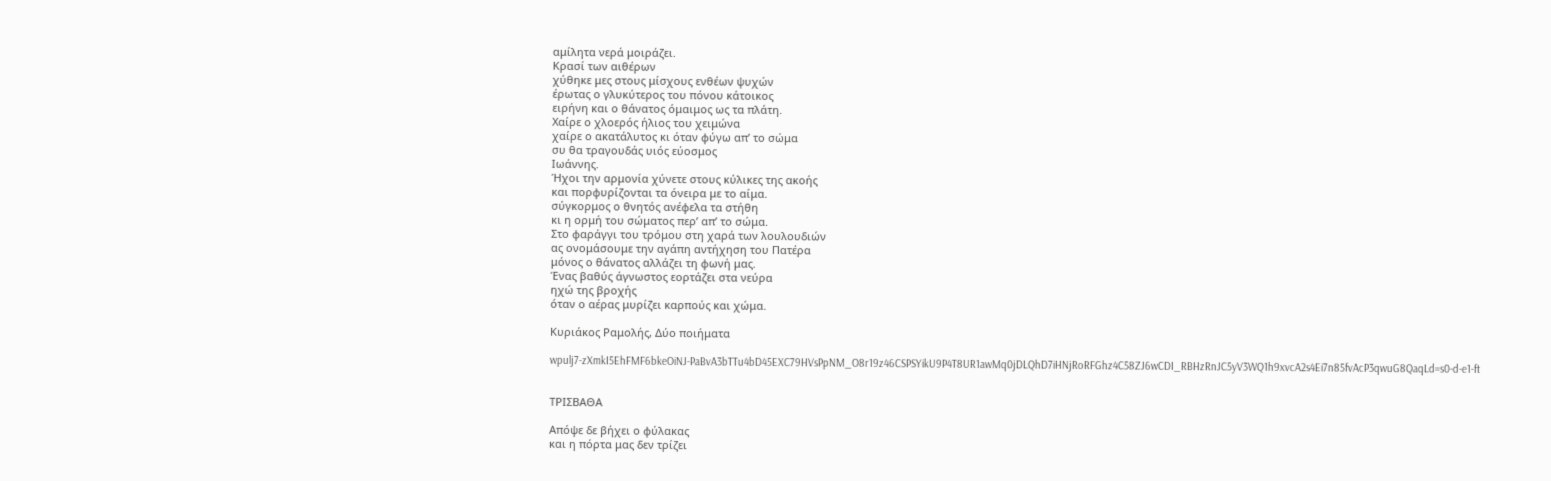αμίλητα νερά μοιράζει.
Κρασί των αιθέρων
χύθηκε μες στους μίσχους ενθέων ψυχών
έρωτας ο γλυκύτερος του πόνου κάτοικος
ειρήνη και ο θάνατος όμαιμος ως τα πλάτη.
Χαίρε ο χλοερός ήλιος του χειμώνα
χαίρε ο ακατάλυτος κι όταν φύγω απ’ το σώμα
συ θα τραγουδάς υιός εύοσμος
Ιωάννης.
Ήχοι την αρμονία χύνετε στους κύλικες της ακοής
και πορφυρίζονται τα όνειρα με το αίμα.
σύγκορμος ο θνητός ανέφελα τα στήθη
κι η ορμή του σώματος περ’ απ’ το σώμα.
Στο φαράγγι του τρόμου στη χαρά των λουλουδιών
ας ονομάσουμε την αγάπη αντήχηση του Πατέρα
μόνος ο θάνατος αλλάζει τη φωνή μας.
Ένας βαθύς άγνωστος εορτάζει στα νεύρα
ηχώ της βροχής
όταν ο αέρας μυρίζει καρπούς και χώμα.

Κυριάκος Ραμολής, Δύο ποιήματα

wpulj7-zXmkI5EhFMF6bkeOiNJ-PaBvA3bTTu4bD45EXC79HVsPpNM_O8r19z46CSPSYikU9P4T8UR1awMq0jDLQhD7iHNjRoRFGhz4C58ZJ6wCDI_RBHzRnJC5yV3WQ1h9xvcA2s4Ei7n85fvAcP3qwuG8QaqLd=s0-d-e1-ft


ΤΡΙΣΒΑΘΑ

Απόψε δε βήχει ο φύλακας
και η πόρτα μας δεν τρίζει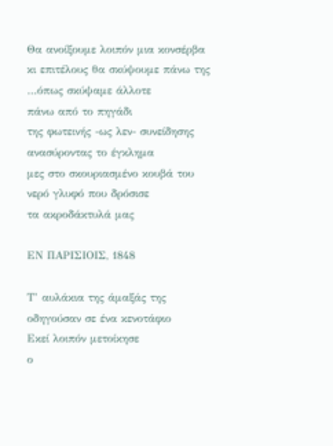Θα ανοίξουμε λοιπόν μια κονσέρβα
κι επιτέλους θα σκύψουμε πάνω της
…όπως σκύψαμε άλλοτε
πάνω από το πηγάδι
της φωτεινής -ως λεν- συνείδησης
ανασύροντας το έγκλημα
μες στο σκουριασμένο κουβά του
νερό γλυφό που δρόσισε
τα ακροδάκτυλά μας

ΕΝ ΠΑΡΙΣΙΟΙΣ, 1848

Τ’ αυλάκια της άμαξάς της
οδηγούσαν σε ένα κενοτάφιο
Εκεί λοιπόν μετοίκησε
ο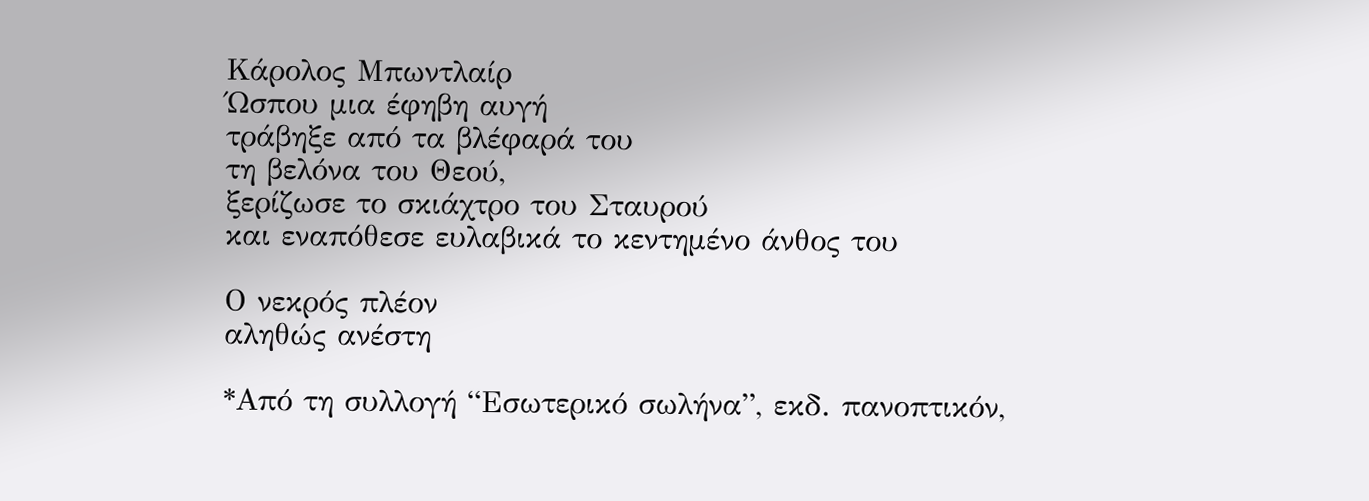Κάρολος Μπωντλαίρ
Ώσπου μια έφηβη αυγή
τράβηξε από τα βλέφαρά του
τη βελόνα του Θεού,
ξερίζωσε το σκιάχτρο του Σταυρού
και εναπόθεσε ευλαβικά το κεντημένο άνθος του

Ο νεκρός πλέον
αληθώς ανέστη

*Από τη συλλογή “Εσωτερικό σωλήνα”, εκδ. πανοπτικόν,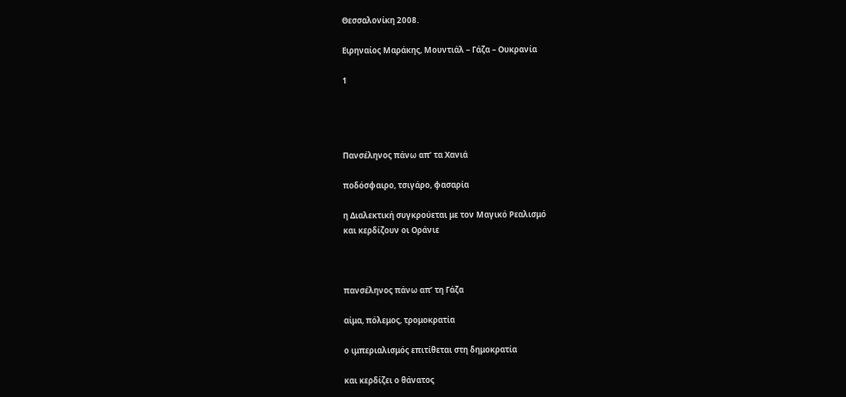Θεσσαλονίκη 2008.

Ειρηναίος Μαράκης, Μουντιάλ – Γάζα – Ουκρανία

1




Πανσέληνος πάνω απ’ τα Χανιά

ποδόσφαιρο, τσιγάρο, φασαρία

η Διαλεκτική συγκρούεται με τον Μαγικό Ρεαλισμό
και κερδίζουν οι Οράνιε



πανσέληνος πάνω απ’ τη Γάζα

αίμα, πόλεμος, τρομοκρατία

ο ιμπεριαλισμός επιτίθεται στη δημοκρατία

και κερδίζει ο θάνατος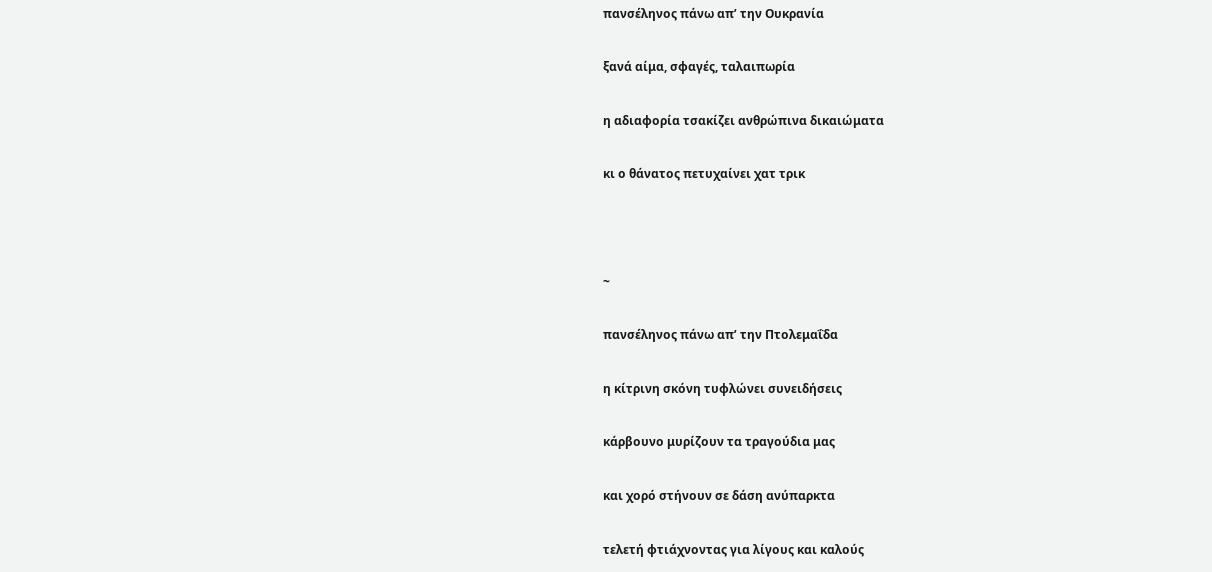πανσέληνος πάνω απ’ την Ουκρανία

ξανά αίμα, σφαγές, ταλαιπωρία

η αδιαφορία τσακίζει ανθρώπινα δικαιώματα

κι ο θάνατος πετυχαίνει χατ τρικ



~

πανσέληνος πάνω απ’ την Πτολεμαΐδα

η κίτρινη σκόνη τυφλώνει συνειδήσεις

κάρβουνο μυρίζουν τα τραγούδια μας

και χορό στήνουν σε δάση ανύπαρκτα

τελετή φτιάχνοντας για λίγους και καλούς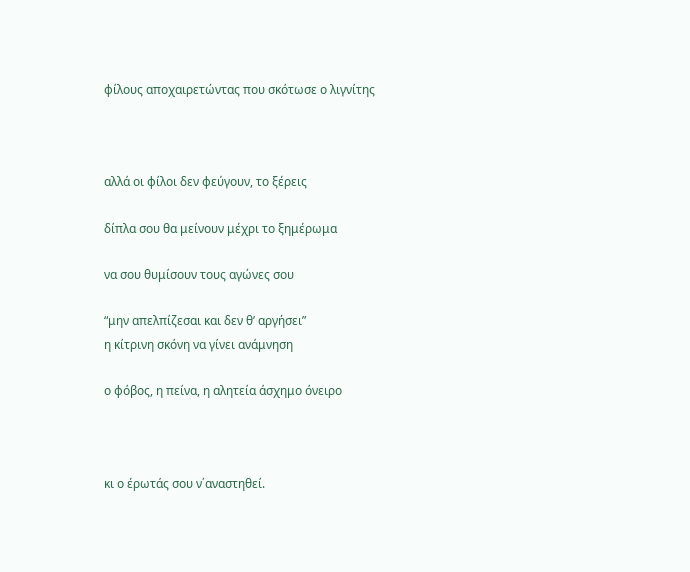φίλους αποχαιρετώντας που σκότωσε ο λιγνίτης



αλλά οι φίλοι δεν φεύγουν, το ξέρεις

δίπλα σου θα μείνουν μέχρι το ξημέρωμα

να σου θυμίσουν τους αγώνες σου

“μην απελπίζεσαι και δεν θ’ αργήσει”
η κίτρινη σκόνη να γίνει ανάμνηση

ο φόβος, η πείνα, η αλητεία άσχημο όνειρο



κι ο έρωτάς σου ν΄αναστηθεί.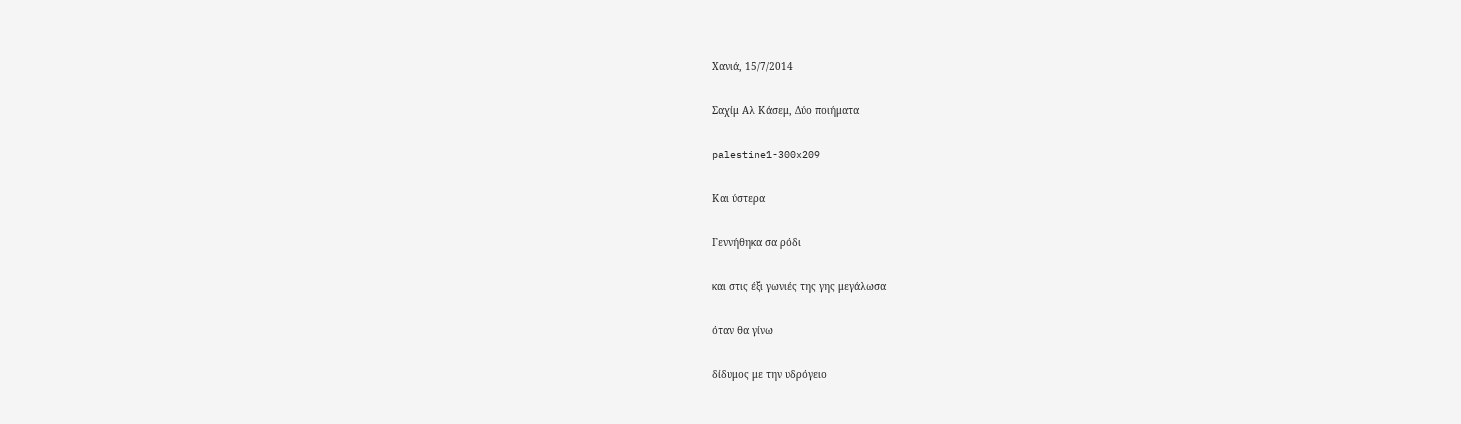Χανιά, 15/7/2014

Σαχίμ Αλ Κάσεμ, Δύο ποιήματα

palestine1-300x209

Και ύστερα

Γεννήθηκα σα ρόδι

και στις έξι γωνιές της γης μεγάλωσα

όταν θα γίνω

δίδυμος με την υδρόγειο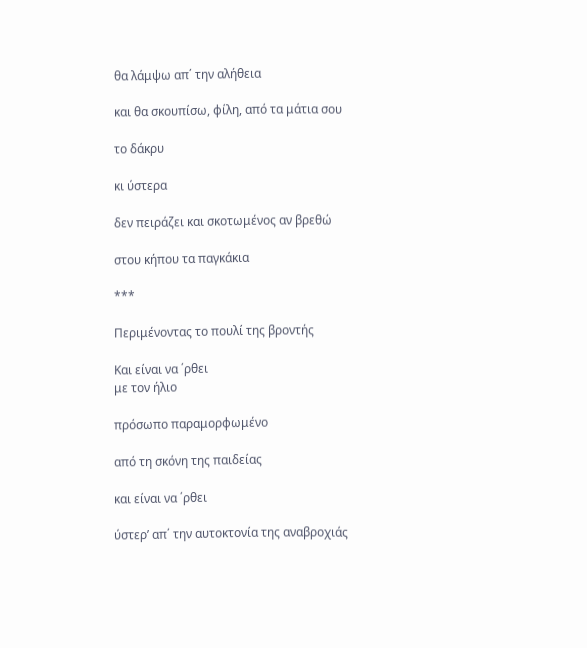θα λάμψω απ΄ την αλήθεια

και θα σκουπίσω, φίλη, από τα μάτια σου

το δάκρυ

κι ύστερα

δεν πειράζει και σκοτωμένος αν βρεθώ

στου κήπου τα παγκάκια

***

Περιμένοντας το πουλί της βροντής

Και είναι να ΄ρθει
με τον ήλιο

πρόσωπο παραμορφωμένο

από τη σκόνη της παιδείας

και είναι να ΄ρθει

ύστερ’ απ΄ την αυτοκτονία της αναβροχιάς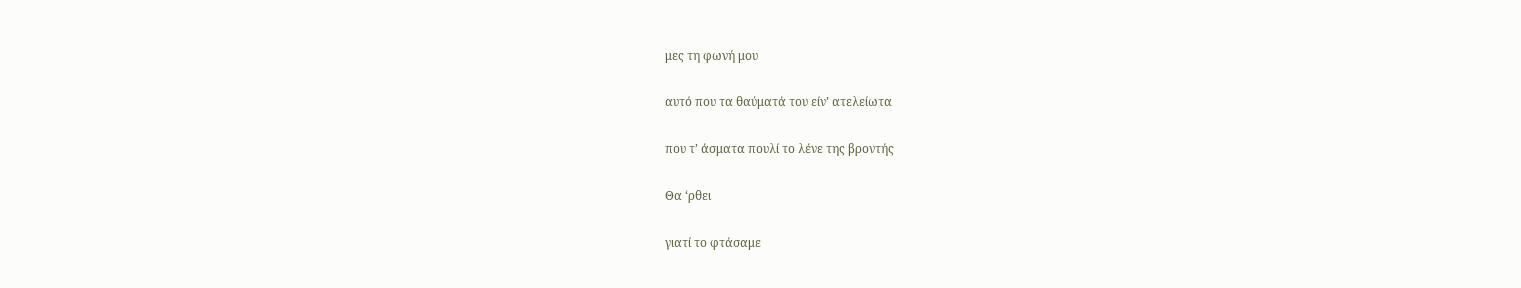μες τη φωνή μου

αυτό που τα θαύματά του είν’ ατελείωτα

που τ’ άσματα πουλί το λένε της βροντής

Θα ‘ρθει

γιατί το φτάσαμε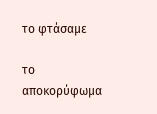το φτάσαμε

το αποκορύφωμα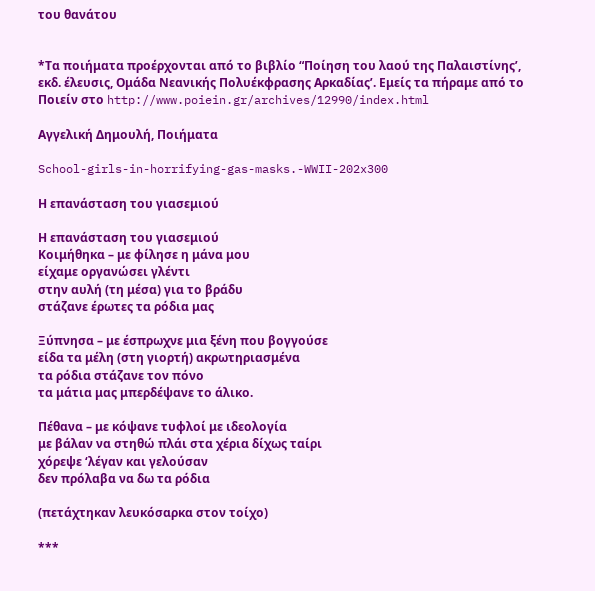του θανάτου


*Τα ποιήματα προέρχονται από το βιβλίο “Ποίηση του λαού της Παλαιστίνης’, εκδ. έλευσις, Ομάδα Νεανικής Πολυέκφρασης Αρκαδίας’. Εμείς τα πήραμε από το Ποιείν στο http://www.poiein.gr/archives/12990/index.html

Αγγελική Δημουλή, Ποιήματα

School-girls-in-horrifying-gas-masks.-WWII-202x300

Η επανάσταση του γιασεμιού

Η επανάσταση του γιασεμιού
Κοιμήθηκα – με φίλησε η μάνα μου
είχαμε οργανώσει γλέντι
στην αυλή (τη μέσα) για το βράδυ
στάζανε έρωτες τα ρόδια μας

Ξύπνησα – με έσπρωχνε μια ξένη που βογγούσε
είδα τα μέλη (στη γιορτή) ακρωτηριασμένα
τα ρόδια στάζανε τον πόνο
τα μάτια μας μπερδέψανε το άλικο.

Πέθανα – με κόψανε τυφλοί με ιδεολογία
με βάλαν να στηθώ πλάι στα χέρια δίχως ταίρι
χόρεψε ‘λέγαν και γελούσαν
δεν πρόλαβα να δω τα ρόδια

(πετάχτηκαν λευκόσαρκα στον τοίχο)

***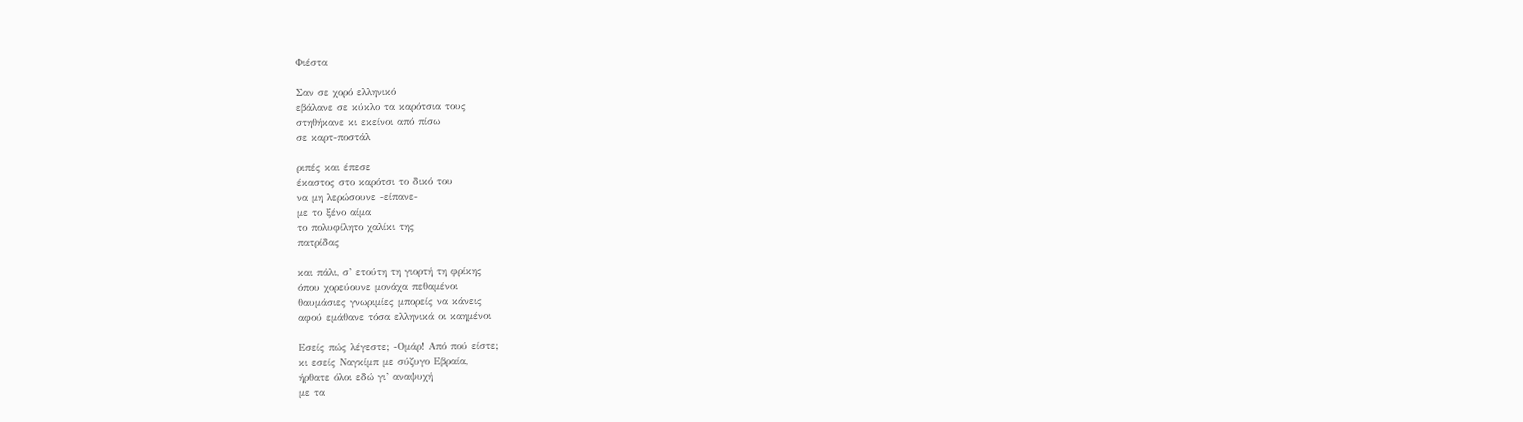Φιέστα

Σαν σε χορό ελληνικό
εβάλανε σε κύκλο τα καρότσια τους
στηθήκανε κι εκείνοι από πίσω
σε καρτ-ποστάλ

ριπές και έπεσε
έκαστος στο καρότσι το δικό του
να μη λερώσουνε -είπανε-
με το ξένο αίμα
το πολυφίλητο χαλίκι της
πατρίδας

και πάλι, σ’ ετούτη τη γιορτή τη φρίκης
όπου χορεύουνε μονάχα πεθαμένοι
θαυμάσιες γνωριμίες μπορείς να κάνεις
αφού εμάθανε τόσα ελληνικά οι καημένοι

Εσείς πώς λέγεστε; -Ομάρ! Από πού είστε;
κι εσείς Ναγκίμπ με σύζυγο Εβραία,
ήρθατε όλοι εδώ γι’ αναψυχή
με τα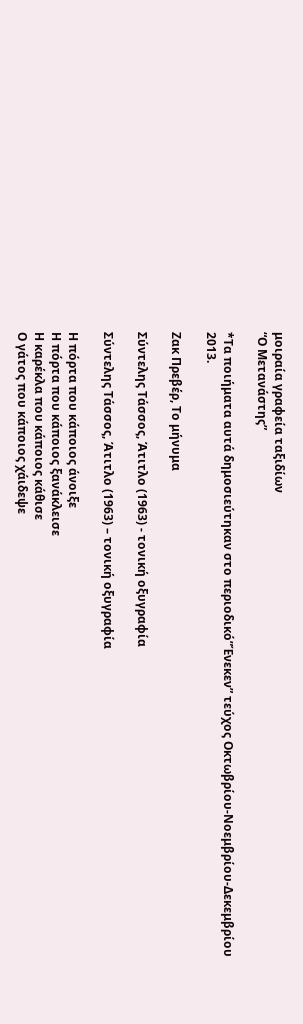μοιραία γραφεία ταξιδίων
“Ο Μετανάστης”

*Τα ποιήματα αυτά δημοσιεύτηκαν στο περιοδικό”Ένεκεν” τεύχος Οκτωβρίου-Νοεμβρίου-Δεκεμβρίου 2013.

Ζακ Πρεβέρ, Το μήνυμα

Σύντελης Τάσσος, Άτιτλο (1963) - τονική οξυγραφία

Σύντελης Τάσσος, Άτιτλο (1963) – τονική οξυγραφία

Η πόρτα που κάποιος άνοιξε
Η πόρτα που κάποιος ξανάκλεισε
Η καρέκλα που κάποιος κάθισε
Ο γάτος που κάποιος χάιδεψε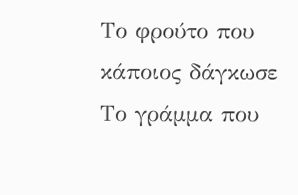Το φρούτο που κάποιος δάγκωσε
Το γράμμα που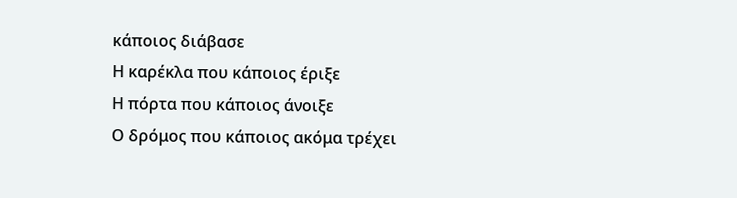κάποιος διάβασε
Η καρέκλα που κάποιος έριξε
Η πόρτα που κάποιος άνοιξε
Ο δρόμος που κάποιος ακόμα τρέχει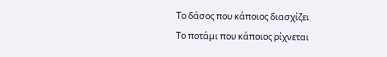Το δάσος που κάποιος διασχίζει
Το ποτάμι που κάποιος ρίχνεται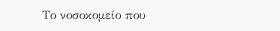Το νοσοκομείο που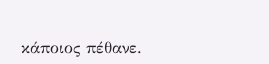κάποιος πέθανε.